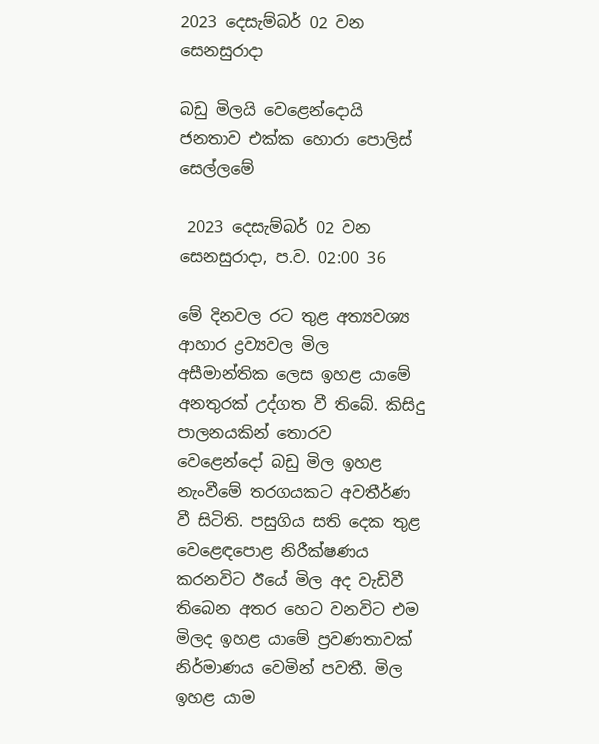2023 දෙසැම්බර් 02 වන සෙනසුරාදා

බඩු මිලයි වෙළෙන්දොයි ජනතාව එක්ක හොරා පොලිස් සෙල්ලමේ

 2023 දෙසැම්බර් 02 වන සෙනසුරාදා, ප.ව. 02:00 36

මේ දිනවල රට තුළ අත්‍යවශ්‍ය ආහාර ද්‍රව්‍යවල මිල අසීමාන්තික ලෙස ඉහළ යාමේ අනතුරක් උද්ගත වී තිබේ. කිසිදු පාලනයකින් තොරව වෙළෙන්දෝ බඩු මිල ඉහළ නැංවීමේ තරගයකට අවතීර්ණ වී සිටිති. පසුගිය සති දෙක තුළ වෙළෙඳපොළ නිරීක්ෂණය කරනවිට ඊයේ මිල අද වැඩිවී තිබෙන අතර හෙට වනවිට එම මිලද ඉහළ යාමේ ප්‍රවණතාවක් නිර්මාණය වෙමින් පවතී. මිල ඉහළ යාම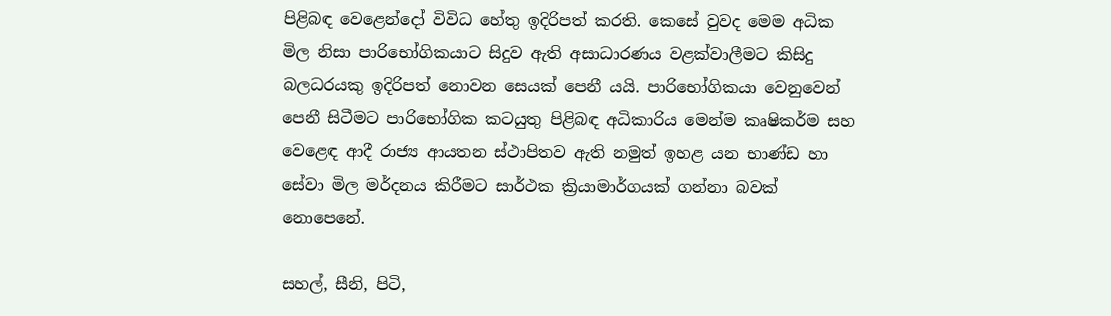පිළිබඳ වෙළෙන්දෝ විවිධ හේතු ඉදිරිපත් කරති. කෙසේ වුවද මෙම අධික මිල නිසා පාරිභෝගිකයාට සිදුව ඇති අසාධාරණය වළක්වාලීමට කිසිදු බලධරයකු ඉදිරිපත් නොවන සෙයක් පෙනී යයි. පාරිභෝගිකයා වෙනුවෙන් පෙනී සිටීමට පාරිභෝගික කටයුතු පිළිබඳ අධිකාරිය මෙන්ම කෘෂිකර්ම සහ වෙළෙඳ ආදී රාජ්‍ය ආයතන ස්ථාපිතව ඇති නමුත් ඉහළ යන භාණ්ඩ හා සේවා මිල මර්දනය කිරීමට සාර්ථක ක්‍රියාමාර්ගයක් ගන්නා බවක් නොපෙනේ.

සහල්, සීනි, පිටි,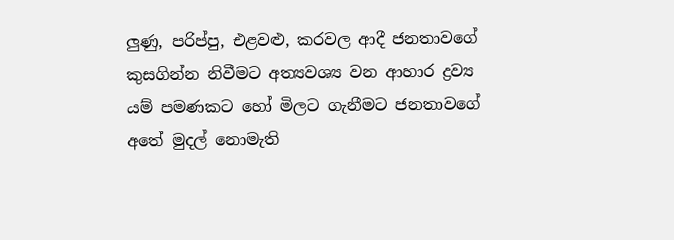ලුණු, පරිප්පු, එළවළු, කරවල ආදී ජනතාවගේ කුසගින්න නිවීමට අත්‍යවශ්‍ය වන ආහාර ද්‍රව්‍ය යම් පමණකට හෝ මිලට ගැනීමට ජනතාවගේ අතේ මුදල් නොමැති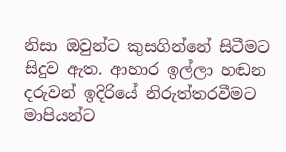නිසා ඔවුන්ට කුසගින්නේ සිටීමට සිදුව ඇත. ආහාර ඉල්ලා හඬන දරුවන් ඉදිරියේ නිරුත්තරවීමට මාපියන්ට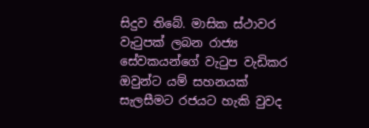සිදුව තිබේ. මාසික ස්ථාවර වැටුපක් ලබන රාජ්‍ය සේවකයන්ගේ වැටුප වැඩිකර ඔවුන්ට යම් සහනයක් සැලසීමට රජයට හැකි වුවද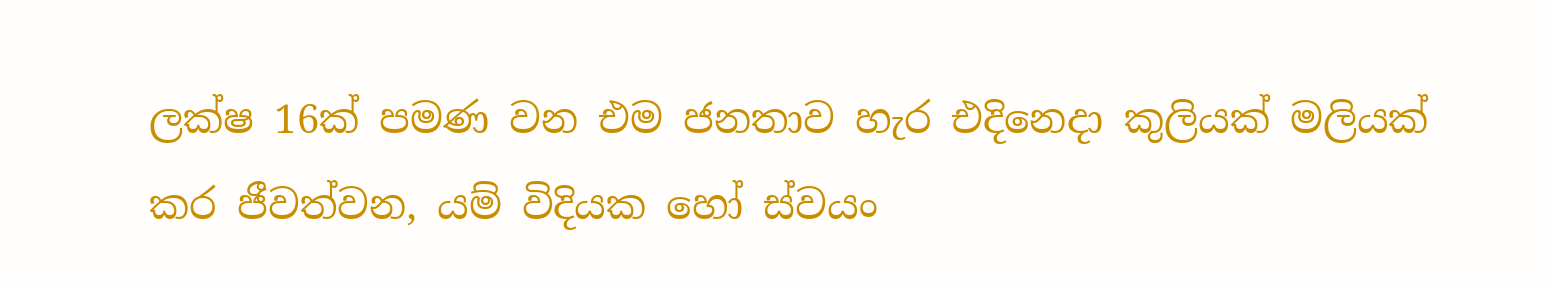ලක්ෂ 16ක් පමණ වන එම ජනතාව හැර එදිනෙදා කුලියක් මලියක් කර ජීවත්වන, යම් විදියක හෝ ස්වයං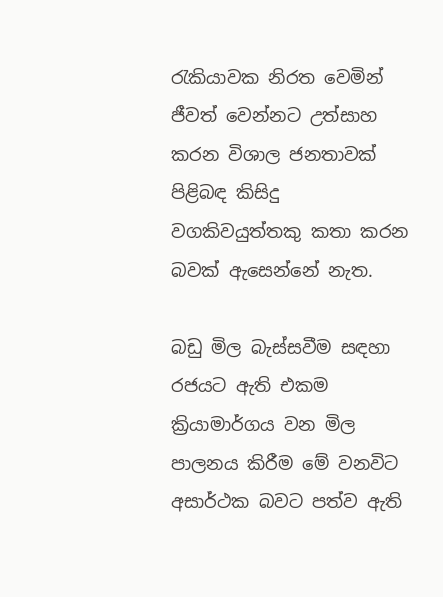රැකියාවක නිරත වෙමින් ජීවත් වෙන්නට උත්සාහ කරන විශාල ජනතාවක් පිළිබඳ කිසිදු වගකිවයුත්තකු කතා කරන බවක් ඇසෙන්නේ නැත.

බඩු මිල බැස්සවීම සඳහා රජයට ඇති එකම ක්‍රියාමාර්ගය වන මිල පාලනය කිරීම මේ වනවිට අසාර්ථක බවට පත්ව ඇති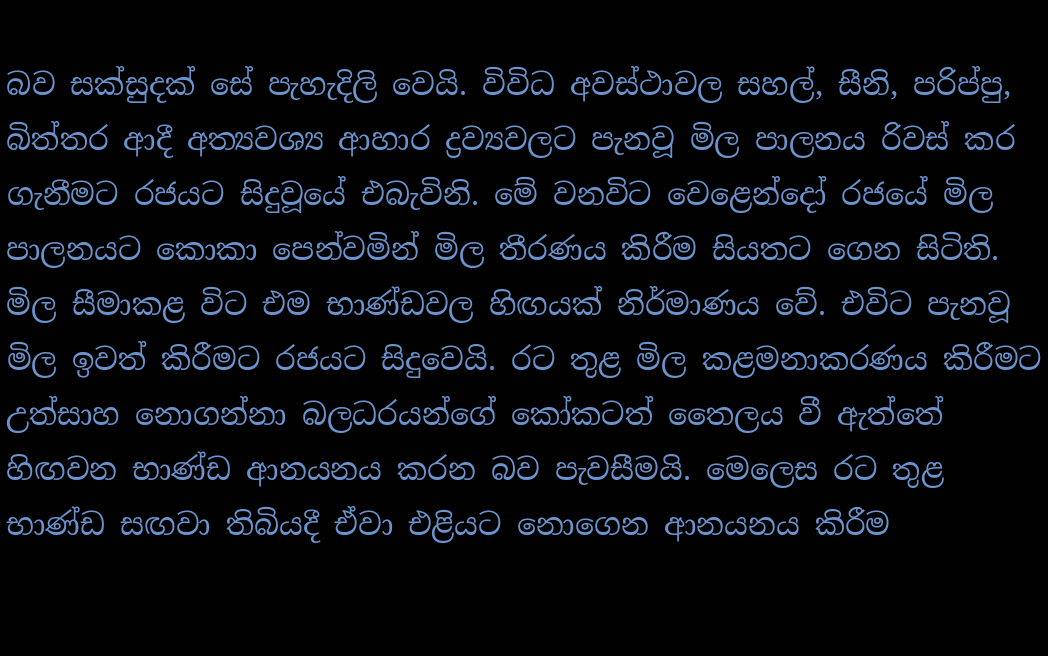බව සක්සුදක් සේ පැහැදිලි වෙයි. විවිධ අවස්ථාවල සහල්, සීනි, පරිප්පු, බිත්තර ආදී අත්‍යවශ්‍ය ආහාර ද්‍රව්‍යවලට පැනවූ මිල පාලනය රිවස් කර ගැනීමට රජයට සිදුවූයේ එබැවිනි. මේ වනවිට වෙළෙන්දෝ රජයේ මිල පාලනයට කොකා පෙන්වමින් මිල තීරණය කිරීම සියතට ගෙන සිටිති. මිල සීමාකළ විට එම භාණ්ඩවල හිඟයක් නිර්මාණය වේ. එවිට පැනවූ මිල ඉවත් කිරීමට රජයට සිදුවෙයි. රට තුළ මිල කළමනාකරණය කිරීමට උත්සාහ නොගන්නා බලධරයන්ගේ කෝකටත් තෛලය වී ඇත්තේ හිඟවන භාණ්ඩ ආනයනය කරන බව පැවසීමයි. මෙලෙස රට තුළ භාණ්ඩ සඟවා තිබියදී ඒවා එළියට නොගෙන ආනයනය කිරීම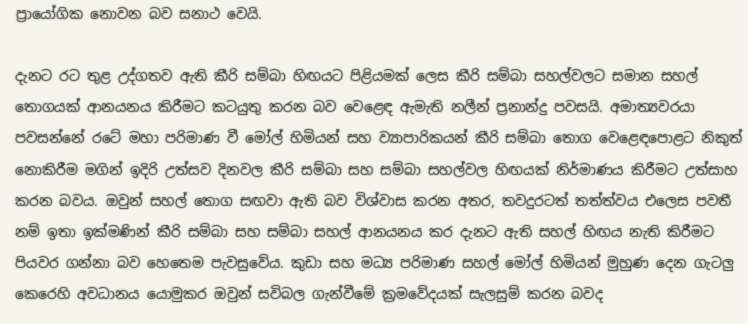ප්‍රායෝගික නොවන බව සනාථ වෙයි.

දැනට රට තුළ උද්ගතව ඇති කීරි සම්බා හිඟයට පිළියමක් ලෙස කීරි සම්බා සහල්වලට සමාන සහල් තොගයක් ආනයනය කිරීමට කටයුතු කරන බව වෙළෙඳ ඇමැති නලීන් ප්‍රනාන්දු පවසයි. අමාත්‍යවරයා පවසන්නේ රටේ මහා පරිමාණ වී මෝල් හිමියන් සහ ව්‍යාපාරිකයන් කීරි සම්බා තොග වෙළෙඳපොළට නිකුත් නොකිරීම මගින් ඉදිරි උත්සව දිනවල කීරි සම්බා සහ සම්බා සහල්වල හිඟයක් නිර්මාණය කිරීමට උත්සාහ කරන බවය. ඔවුන් සහල් තොග සඟවා ඇති බව විශ්වාස කරන අතර, තවදුරටත් තත්ත්වය එලෙස පවතී නම් ඉතා ඉක්මණින් කීරි සම්බා සහ සම්බා සහල් ආනයනය කර දැනට ඇති සහල් හිඟය නැති කිරීමට පියවර ගන්නා බව හෙතෙම පැවසුවේය. කුඩා සහ මධ්‍ය පරිමාණ සහල් මෝල් හිමියන් මුහුණ දෙන ගැටලු කෙරෙහි අවධානය යොමුකර ඔවුන් සවිබල ගැන්වීමේ ක්‍රමවේදයක් සැලසුම් කරන බවද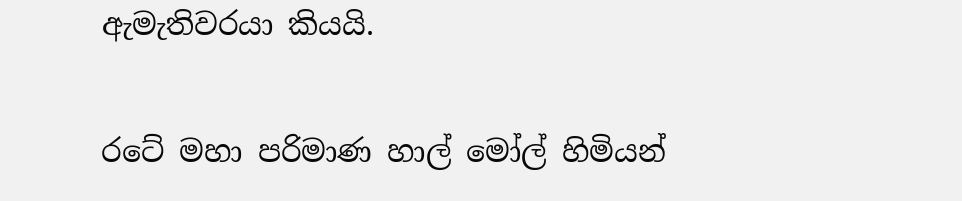ඇමැතිවරයා කියයි.

රටේ මහා පරිමාණ හාල් මෝල් හිමියන්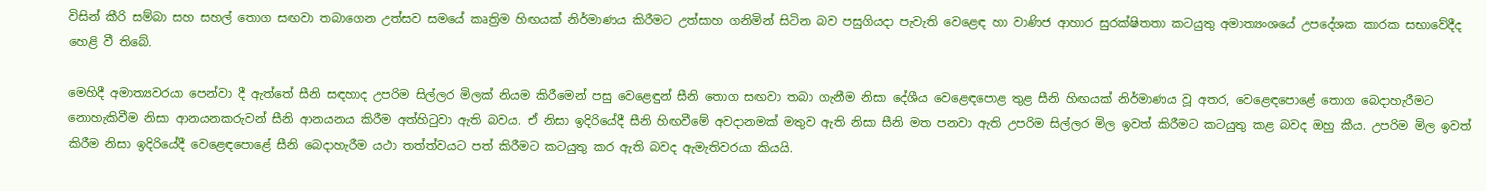විසින් කීරි සම්බා සහ සහල් තොග සඟවා තබාගෙන උත්සව සමයේ කෘත්‍රිම හිඟයක් නිර්මාණය කිරීමට උත්සාහ ගනිමින් සිටින බව පසුගියදා පැවැති වෙළෙඳ හා වාණිජ ආහාර සුරක්ෂිතතා කටයුතු අමාත්‍යංශයේ උපදේශක කාරක සභාවේදීද හෙළි වී තිබේ.

මෙහිදී අමාත්‍යවරයා පෙන්වා දී ඇත්තේ සීනි සඳහාද උපරිම සිල්ලර මිලක් නියම කිරීමෙන් පසු වෙළෙඳුන් සීනි තොග සඟවා තබා ගැනීම නිසා දේශීය වෙළෙඳපොළ තුළ සීනි හිඟයක් නිර්මාණය වූ අතර, වෙළෙඳපොළේ තොග බෙදාහැරීමට නොහැකිවීම නිසා ආනයනකරුවන් සීනි ආනයනය කිරීම අත්හිටුවා ඇති බවය. ඒ නිසා ඉදිරියේදී සීනි හිඟවීමේ අවදානමක් මතුව ඇති නිසා සීනි මත පනවා ඇති උපරිම සිල්ලර මිල ඉවත් කිරීමට කටයුතු කළ බවද ඔහු කීය. උපරිම මිල ඉවත් කිරීම නිසා ඉදිරියේදී වෙළෙඳපොළේ සීනි බෙදාහැරීම යථා තත්ත්වයට පත් කිරීමට කටයුතු කර ඇති බවද ඇමැතිවරයා කියයි.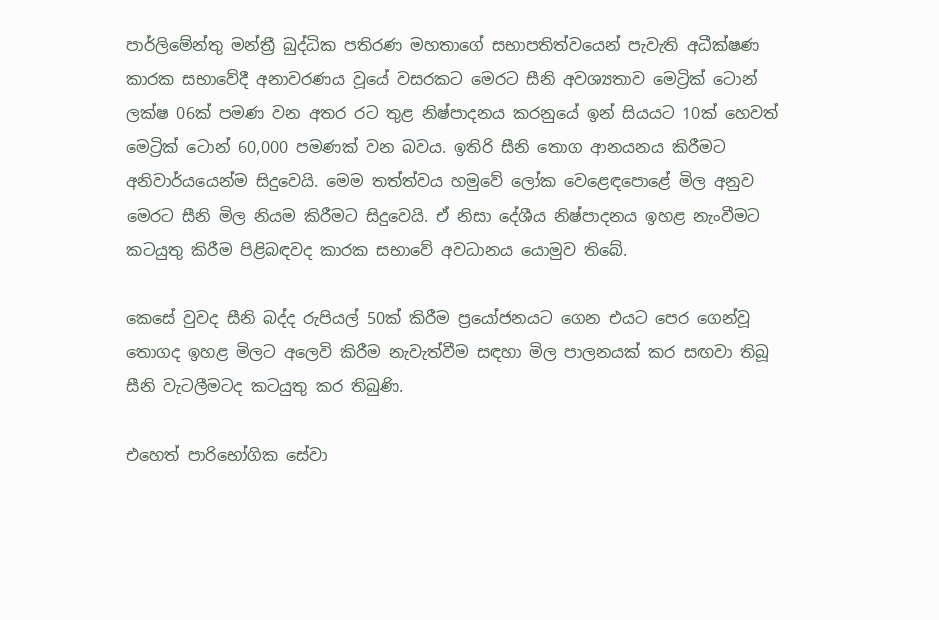පාර්ලිමේන්තු මන්ත්‍රී බුද්ධික පතිරණ මහතාගේ සභාපතිත්වයෙන් පැවැති අධීක්ෂණ කාරක සභාවේදී අනාවරණය වූයේ වසරකට මෙරට සීනි අවශ්‍යතාව මෙට්‍රික් ටොන් ලක්ෂ 06ක් පමණ වන අතර රට තුළ නිෂ්පාදනය කරනුයේ ඉන් සියයට 10ක් හෙවත් මෙට්‍රික් ටොන් 60,000 පමණක් වන බවය. ඉතිරි සීනි තොග ආනයනය කිරීමට අනිවාර්යයෙන්ම සිදුවෙයි. මෙම තත්ත්වය හමුවේ ලෝක වෙළෙඳපොළේ මිල අනුව මෙරට සීනි මිල නියම කිරීමට සිදුවෙයි. ඒ නිසා දේශීය නිෂ්පාදනය ඉහළ නැංවීමට කටයුතු කිරීම පිළිබඳවද කාරක සභාවේ අවධානය යොමුව තිබේ.

කෙසේ වුවද සීනි බද්ද රුපියල් 50ක් කිරීම ප්‍රයෝජනයට ගෙන එයට පෙර ගෙන්වූ තොගද ඉහළ මිලට අලෙවි කිරීම නැවැත්වීම සඳහා මිල පාලනයක් කර සඟවා තිබූ සීනි වැටලීමටද කටයුතු කර තිබුණි.

එහෙත් පාරිභෝගික සේවා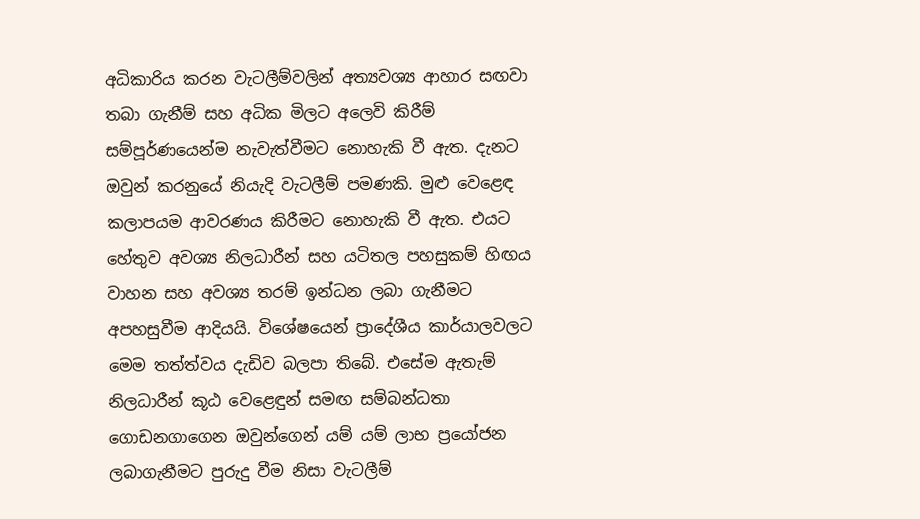අධිකාරිය කරන වැටලීම්වලින් අත්‍යවශ්‍ය ආහාර සඟවා තබා ගැනීම් සහ අධික මිලට අලෙවි කිරීම් සම්පූර්ණයෙන්ම නැවැත්වීමට නොහැකි වී ඇත. දැනට ඔවුන් කරනුයේ නියැදි වැටලීම් පමණකි. මුළු වෙළෙඳ කලාපයම ආවරණය කිරීමට නොහැකි වී ඇත. එයට හේතුව අවශ්‍ය නිලධාරීන් සහ යටිතල පහසුකම් හිඟය වාහන සහ අවශ්‍ය තරම් ඉන්ධන ලබා ගැනීමට අපහසුවීම ආදියයි. විශේෂයෙන් ප්‍රාදේශීය කාර්යාලවලට මෙම තත්ත්වය දැඩිව බලපා තිබේ. එසේම ඇතැම් නිලධාරීන් කූඨ වෙළෙඳුන් සමඟ සම්බන්ධතා ගොඩනගාගෙන ඔවුන්ගෙන් යම් යම් ලාභ ප්‍රයෝජන ලබාගැනීමට පුරුදු වීම නිසා වැටලීම්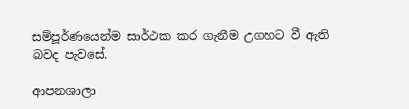සම්පූර්ණයෙන්ම සාර්ථක කර ගැනීම උගහට වී ඇති බවද පැවසේ.

ආපනශාලා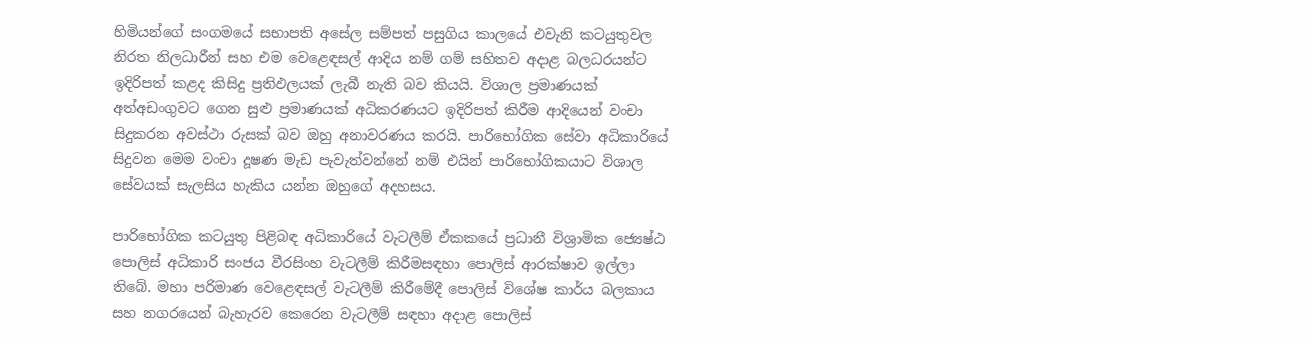හිමියන්ගේ සංගමයේ සභාපති අසේල සම්පත් පසුගිය කාලයේ එවැනි කටයුතුවල නිරත නිලධාරීන් සහ එම වෙළෙඳසල් ආදිය නම් ගම් සහිතව අදාළ බලධරයන්ට ඉදිරිපත් කළද කිසිදු ප්‍රතිඵලයක් ලැබී නැති බව කියයි. විශාල ප්‍රමාණයක් අත්අඩංගුවට ගෙන සුළු ප්‍රමාණයක් අධිකරණයට ඉදිරිපත් කිරීම ආදියෙන් වංචා සිදුකරන අවස්ථා රුසක් බව ඔහු අනාවරණය කරයි. පාරිභෝගික සේවා අධිකාරියේ සිදුවන මෙම වංචා දූෂණ මැඩ පැවැත්වන්නේ නම් එයින් පාරිභෝගිකයාට විශාල සේවයක් සැලසිය හැකිය යන්න ඔහුගේ අදහසය.

පාරිභෝගික කටයුතු පිළිබඳ අධිකාරියේ වැටලීම් ඒකකයේ ප්‍රධානී විශ්‍රාමික ජ්‍යෙෂ්ඨ පොලිස් අධිකාරි සංජය වීරසිංහ වැටලීම් කිරීමසඳහා පොලිස් ආරක්ෂාව ඉල්ලා තිබේ. මහා පරිමාණ වෙළෙඳසල් වැටලීම් කිරීමේදී පොලිස් විශේෂ කාර්ය බලකාය සහ නගරයෙන් බැහැරව කෙරෙන වැටලීම් සඳහා අදාළ පොලිස්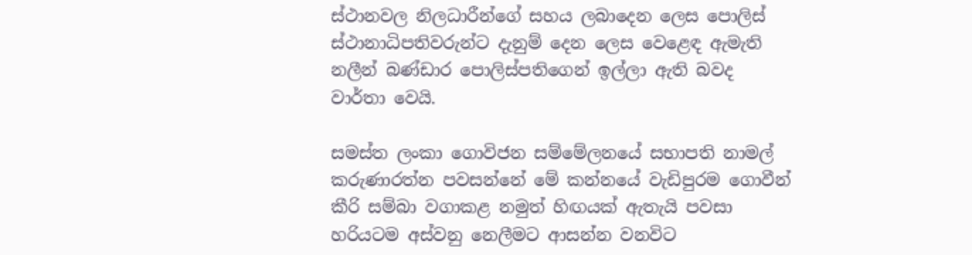ස්ථානවල නිලධාරීන්ගේ සහය ලබාදෙන ලෙස පොලිස් ස්ථානාධිපතිවරුන්ට දැනුම් දෙන ලෙස වෙළෙඳ ඇමැති නලීන් බණ්ඩාර පොලිස්පතිගෙන් ඉල්ලා ඇති බවද වාර්තා වෙයි.

සමස්ත ලංකා ගොවිජන සම්මේලනයේ සභාපති නාමල් කරුණාරත්න පවසන්නේ මේ කන්නයේ වැඩිපුරම ගොවීන් කීරි සම්බා වගාකළ නමුත් හිඟයක් ඇතැයි පවසා හරියටම අස්වනු නෙලීමට ආසන්න වනවිට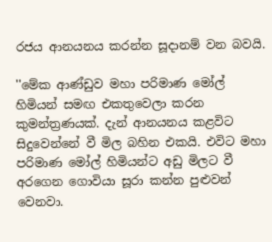රජය ආනයනය කරන්න සූදානම් වන බවයි.

''මේක ආණ්ඩුව මහා පරිමාණ මෝල් හිමියන් සමඟ එකතුවෙලා කරන කුමන්ත්‍රණයක්. දැන් ආනයනය කළවිට සිදුවෙන්නේ වී මිල බහින එකයි. එවිට මහා පරිමාණ මෝල් හිමියන්ට අඩු මිලට වී අරගෙන ගොවියා සූරා කන්න පුළුවන් වෙනවා.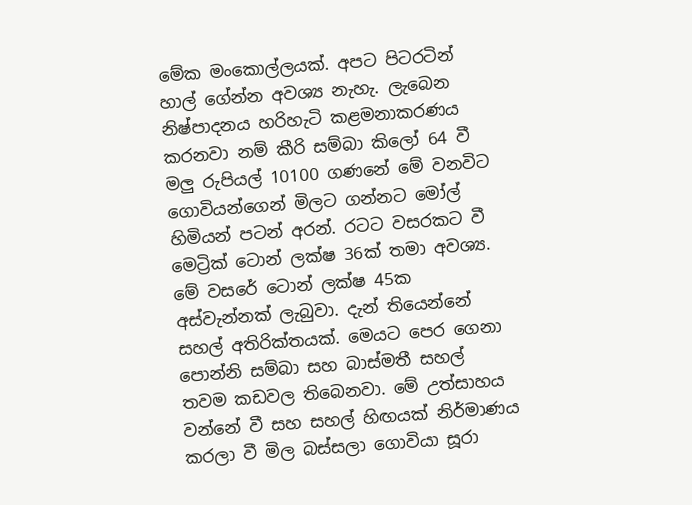මේක මංකොල්ලයක්. අපට පිටරටින් හාල් ගේන්න අවශ්‍ය නැහැ. ලැබෙන නිෂ්පාදනය හරිහැටි කළමනාකරණය කරනවා නම් කීරි සම්බා කිලෝ 64 වී මලු රුපියල් 10100 ගණනේ මේ වනවිට ගොවියන්ගෙන් මිලට ගන්නට මෝල් හිමියන් පටන් අරන්. රටට වසරකට වී මෙට්‍රික් ටොන් ලක්ෂ 36ක් තමා අවශ්‍ය. මේ වසරේ ටොන් ලක්ෂ 45ක අස්වැන්නක් ලැබුවා. දැන් තියෙන්නේ සහල් අතිරික්තයක්. මෙයට පෙර ගෙනා පොන්නි සම්බා සහ බාස්මතී සහල් තවම කඩවල තිබෙනවා. මේ උත්සාහය වන්නේ වී සහ සහල් හිඟයක් නිර්මාණය කරලා වී මිල බස්සලා ගොවියා සූරා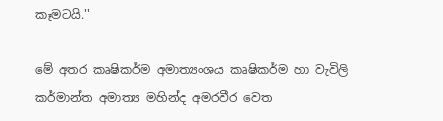කෑමටයි.''

මේ අතර කෘෂිකර්ම අමාත්‍යංශය කෘෂිකර්ම හා වැවිලි කර්මාන්ත අමාත්‍ය මහින්ද අමරවීර වෙත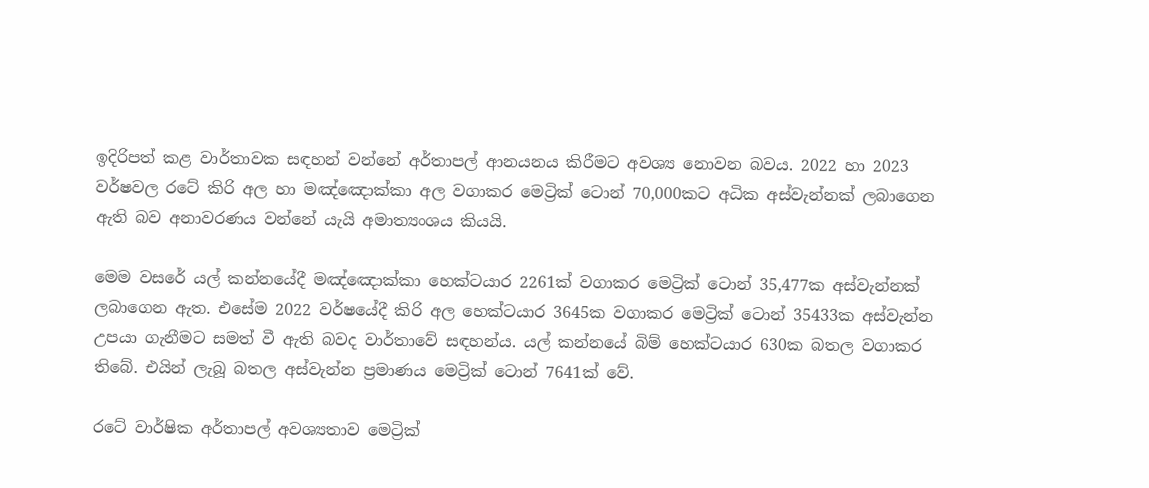ඉදිරිපත් කළ වාර්තාවක සඳහන් වන්නේ අර්තාපල් ආනයනය කිරීමට අවශ්‍ය නොවන බවය. 2022 හා 2023 වර්ෂවල රටේ කිරි අල හා මඤ්ඤොක්කා අල වගාකර මෙට්‍රික් ටොන් 70,000කට අධික අස්වැන්නක් ලබාගෙන ඇති බව අනාවරණය වන්නේ යැයි අමාත්‍යංශය කියයි.

මෙම වසරේ යල් කන්නයේදී මඤ්ඤොක්කා හෙක්ටයාර 2261ක් වගාකර මෙට්‍රික් ටොන් 35,477ක අස්වැන්නක් ලබාගෙන ඇත. එසේම 2022 වර්ෂයේදී කිරි අල හෙක්ටයාර 3645ක වගාකර මෙට්‍රික් ටොන් 35433ක අස්වැන්න උපයා ගැනීමට සමත් වී ඇති බවද වාර්තාවේ සඳහන්ය. යල් කන්නයේ බිම් හෙක්ටයාර 630ක බතල වගාකර තිබේ. එයින් ලැබූ බතල අස්වැන්න ප්‍රමාණය මෙට්‍රික් ටොන් 7641ක් වේ.

රටේ වාර්ෂික අර්තාපල් අවශ්‍යතාව මෙට්‍රික්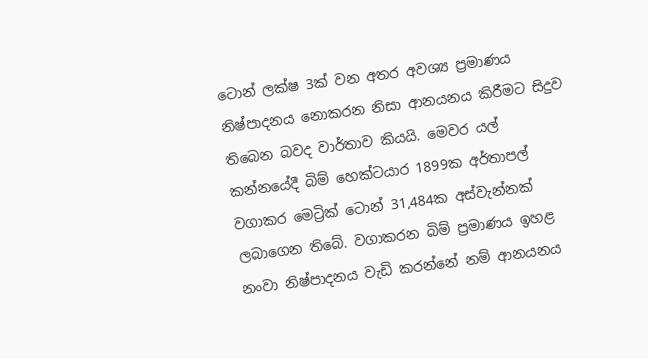ටොන් ලක්ෂ 3ක් වන අතර අවශ්‍ය ප්‍රමාණය නිෂ්පාදනය නොකරන නිසා ආනයනය කිරීමට සිදුව තිබෙන බවද වාර්තාව කියයි. මෙවර යල් කන්නයේදී බිම් හෙක්ටයාර 1899ක අර්තාපල් වගාකර මෙට්‍රික් ටොන් 31,484ක අස්වැන්නක් ලබාගෙන තිබේ. වගාකරන බිම් ප්‍රමාණය ඉහළ නංවා නිෂ්පාදනය වැඩි කරන්නේ නම් ආනයනය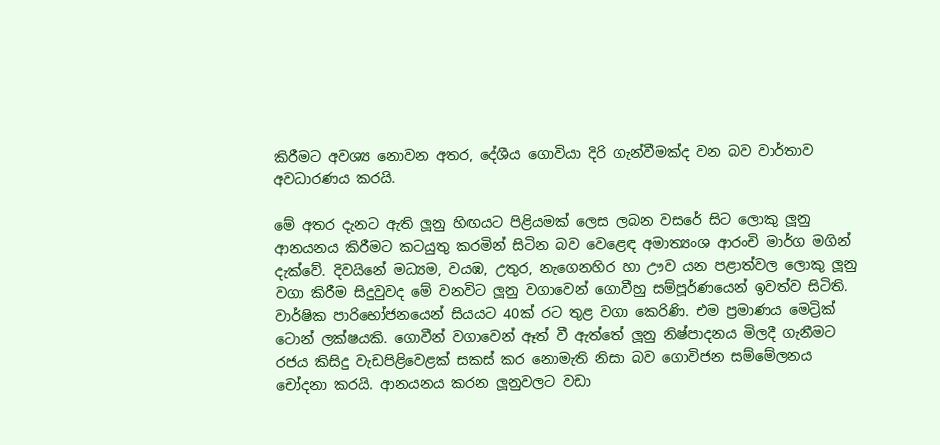කිරීමට අවශ්‍ය නොවන අතර, දේශීය ගොවියා දිරි ගැන්වීමක්ද වන බව වාර්තාව අවධාරණය කරයි.

මේ අතර දැනට ඇති ලූනු හිඟයට පිළියමක් ලෙස ලබන වසරේ සිට ලොකු ලූනු ආනයනය කිරීමට කටයුතු කරමින් සිටින බව වෙළෙඳ අමාත්‍යංශ ආරංචි මාර්ග මගින් දැක්වේ. දිවයිනේ මධ්‍යම, වයඹ, උතුර, නැගෙනහිර හා ඌව යන පළාත්වල ලොකු ලූනු වගා කිරීම සිදුවුවද මේ වනවිට ලූනු වගාවෙන් ගොවීහු සම්පූර්ණයෙන් ඉවත්ව සිටිති. වාර්ෂික පාරිභෝජනයෙන් සියයට 40ක් රට තුළ වගා කෙරිණි. එම ප්‍රමාණය මෙට්‍රික් ටොන් ලක්ෂයකි. ගොවීන් වගාවෙන් ඈත් වී ඇත්තේ ලූනු නිෂ්පාදනය මිලදී ගැනීමට රජය කිසිදු වැඩපිළිවෙළක් සකස් කර නොමැති නිසා බව ගොවිජන සම්මේලනය චෝදනා කරයි. ආනයනය කරන ලූනුවලට වඩා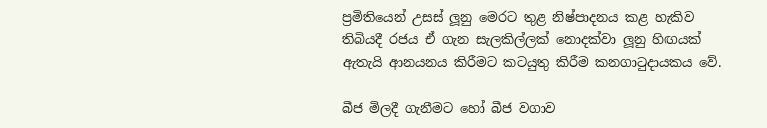ප්‍රමිතියෙන් උසස් ලූනු මෙරට තුළ නිෂ්පාදනය කළ හැකිව තිබියදී රජය ඒ ගැන සැලකිල්ලක් නොදක්වා ලූනු හිඟයක් ඇතැයි ආනයනය කිරීමට කටයුතු කිරීම කනගාටුදායකය වේ.

බීජ මිලදී ගැනීමට හෝ බීජ වගාව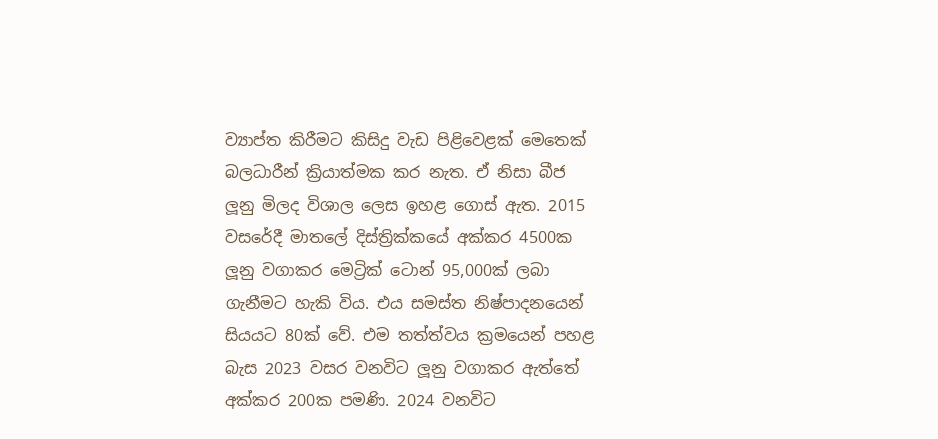ව්‍යාප්ත කිරීමට කිසිදු වැඩ පිළිවෙළක් මෙතෙක් බලධාරීන් ක්‍රියාත්මක කර නැත. ඒ නිසා බීජ ලූනු මිලද විශාල ලෙස ඉහළ ගොස් ඇත. 2015 වසරේදී මාතලේ දිස්ත්‍රික්කයේ අක්කර 4500ක ලූනු වගාකර මෙට්‍රික් ටොන් 95,000ක් ලබා ගැනීමට හැකි විය. එය සමස්ත නිෂ්පාදනයෙන් සියයට 80ක් වේ. එම තත්ත්වය ක්‍රමයෙන් පහළ බැස 2023 වසර වනවිට ලූනු වගාකර ඇත්තේ අක්කර 200ක පමණි. 2024 වනවිට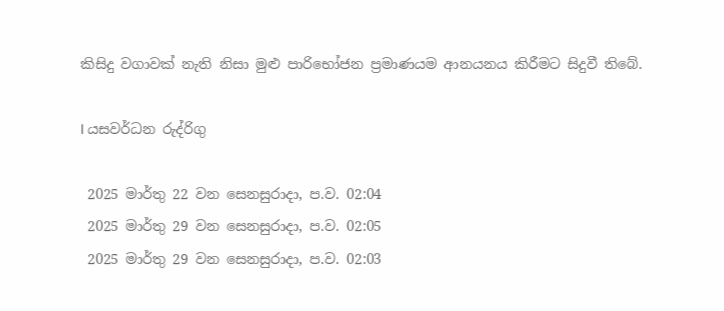කිසිදු වගාවක් නැති නිසා මුළු පාරිභෝජන ප්‍රමාණයම ආනයනය කිරීමට සිදුවී තිබේ.

I යසවර්ධන රුද්රිගු

 2025 මාර්තු 22 වන සෙනසුරාදා, ප.ව. 02:04
 2025 මාර්තු 29 වන සෙනසුරාදා, ප.ව. 02:05
 2025 මාර්තු 29 වන සෙනසුරාදා, ප.ව. 02:03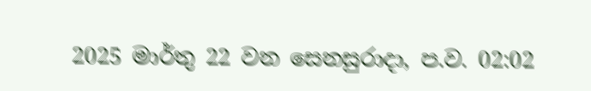2025 මාර්තු 22 වන සෙනසුරාදා, ප.ව. 02:02